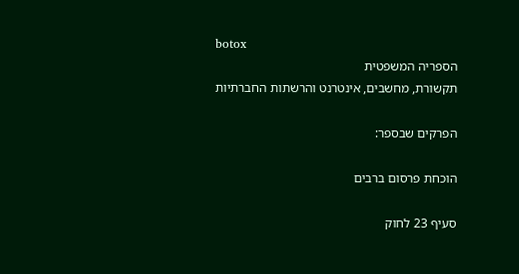botox
הספריה המשפטית
תקשורת, מחשבים, אינטרנט והרשתות החברתיות

הפרקים שבספר:

הוכחת פרסום ברבים

סעיף 23 לחוק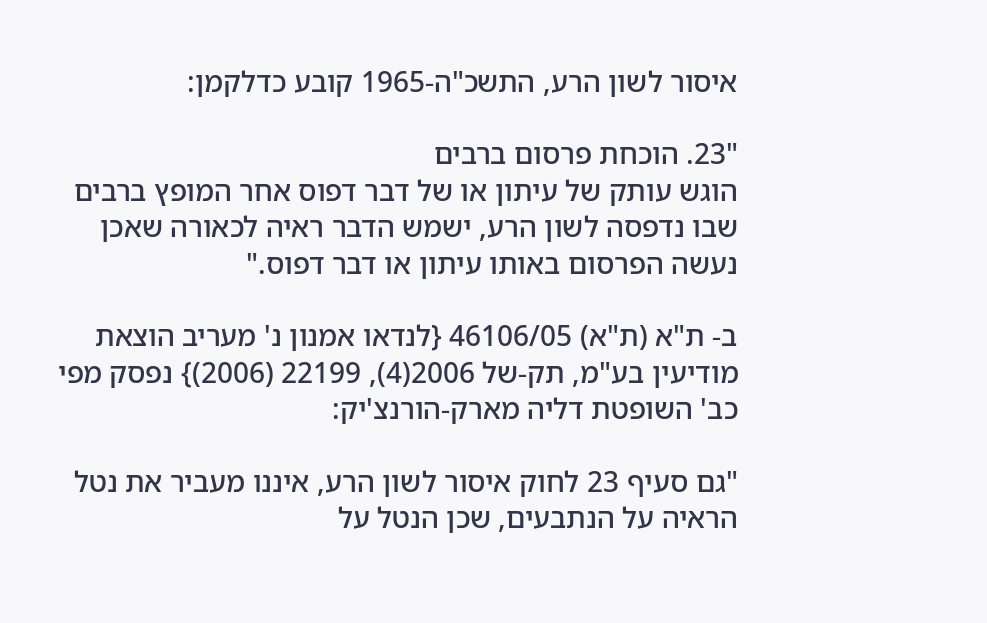איסור לשון הרע, התשכ"ה-1965 קובע כדלקמן:

"23. הוכחת פרסום ברבים
הוגש עותק של עיתון או של דבר דפוס אחר המופץ ברבים שבו נדפסה לשון הרע, ישמש הדבר ראיה לכאורה שאכן נעשה הפרסום באותו עיתון או דבר דפוס."

ב- ת"א (ת"א) 46106/05 {לנדאו אמנון נ' מעריב הוצאת מודיעין בע"מ, תק-של 2006(4), 22199 (2006)} נפסק מפי כב' השופטת דליה מארק-הורנצ'יק:

"גם סעיף 23 לחוק איסור לשון הרע, איננו מעביר את נטל הראיה על הנתבעים, שכן הנטל על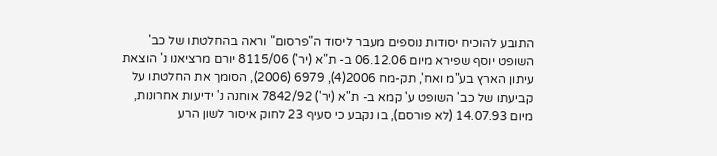התובע להוכיח יסודות נוספים מעבר ליסוד ה"פרסום" וראה בהחלטתו של כב' השופט יוסף שפירא מיום 06.12.06 ב- ת"א (יר') 8115/06 יורם מרציאנו נ' הוצאת עיתון הארץ בע"מ ואח', תק-מח 2006(4), 6979 (2006), הסומך את החלטתו על קביעתו של כב' השופט ע' קמא ב- ת"א (יר') 7842/92 אוחנה נ' ידיעות אחרונות, מיום 14.07.93 (לא פורסם), בו נקבע כי סעיף 23 לחוק איסור לשון הרע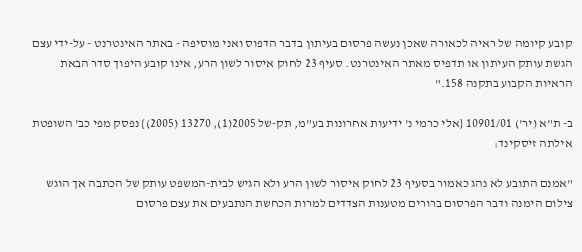קובע קיומה של ראיה לכאורה שאכן נעשה פרסום בעיתון בדבר הדפוס ואני מוסיפה - באתר האינטרנט - על-ידי עצם הגשת עותק העיתון או תדפיס מאתר האינטרנט. סעיף 23 לחוק איסור לשון הרע, אינו קובע היפוך סדר הבאת הראיות הקבוע בתקנה 158."

ב- ת"א (יר') 10901/01 {אלי כרמי נ' ידיעות אחרונות בע"מ, תק-של 2005(1), 13270 (2005)} נפסק מפי כב' השופטת אילתה זיסקינד:

"אמנם התובע לא נהג כאמור בסעיף 23 לחוק איסור לשון הרע ולא הגיש לבית-המשפט עותק של הכתבה אך הוגש צילום הימנה ודבר הפרסום ברורים מטענות הצדדים למרות הכחשת הנתבעים את עצם פרסום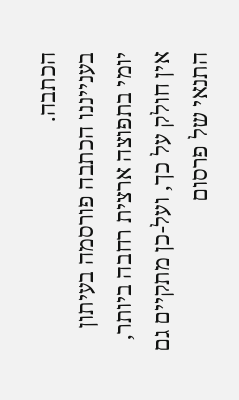הכתבה.
בענייננו הכתבה פורסמה בעיתון יומי בתפוצה ארצית רחבה ביותר, אין חולק על כך, ועל-כן מתקיים גם התנאי של פרסום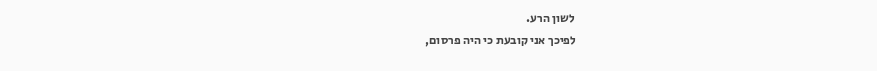לשון הרע.
לפיכך אני קובעת כי היה פרסום,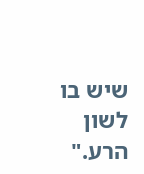שיש בו לשון הרע."